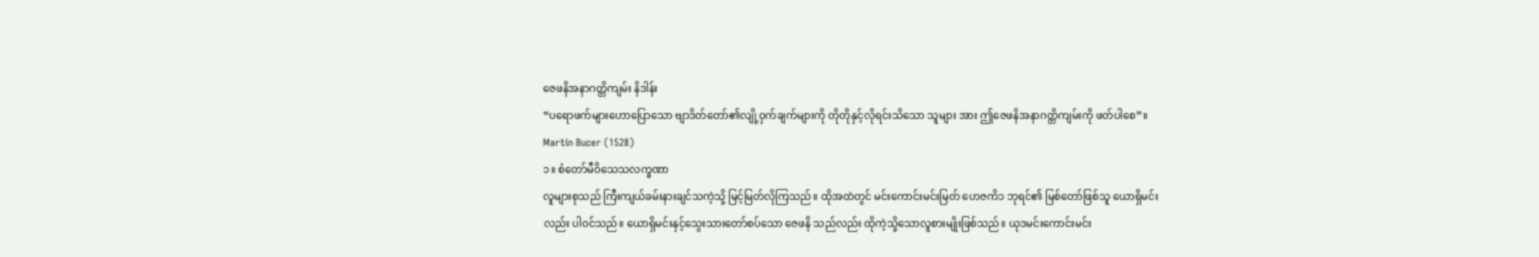ဇေဖနိအနာဂတ္တိကျမ်း နိဒါန်း
“ပရောဖက်များဟောပြောသော ဗျာဒိတ်တော်၏လျို့ဝှက်ချက်များကို တိုတိုနှင့်လိုရင်းသိသော သူများ အား ဤဇေဖနိအနာဂတ္တိကျမ်းကို ဖတ်ပါစေ”။
Martin Bucer (1528)
၁။ စံတော်မီဝိသေသလက္ခဏာ
လူများစုသည် ကြီးကျယ်ခမ်းနားချင်သကဲ့သို့ မြင့်မြတ်လိုကြသည်။ ထိုအထဲတွင် မင်းကောင်းမင်းမြတ် ဟေဇကိ၁ ဘုရင်၏ မြစ်တော်ဖြစ်သူ ယောရှိမင်းလည်း ပါဝင်သည်။ ယောရှိမင်းနှင့်သွေးသားတော်စပ်သော ဇေဖနိ သည်လည်း ထိုကဲ့သို့သောလူစားမျိုးဖြစ်သည်။ ယုဒမင်းကောင်းမင်း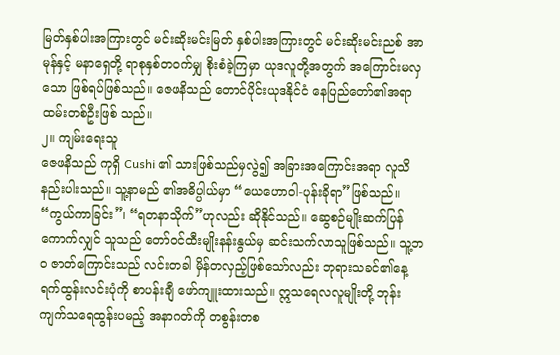မြတ်နှစ်ပါးအကြားတွင် မင်းဆိုးမင်းမြတ် နှစ်ပါးအကြားတွင် မင်းဆိုးမင်းညစ် အာမုန်နှင့် မနာရှေတို့ ရာစုနှစ်တဝက်မျှ စိုးစံခဲ့ကြမှာ ယုဒလူတို့အတွက် အကြောင်းမလှသော ဖြစ်ရပ်ဖြစ်သည်။ ဇေဖနိသည် တောင်ပိုင်းယုဒနိုင်ငံ နေပြည်တော်၏အရာထမ်းတစ်ဦးဖြစ် သည်။
၂။ ကျမ်းရေးသူ
ဇေဖနိသည် ကုရှိ Cushi ၏ သားဖြစ်သည်မှလွဲ၍ အခြားအကြောင်းအရာ လူသိနည်းပါးသည်။ သူ့နာမည် ၏အဓိပ္ပါယ်မှာ “ယေဟောဝါ-ပုန်းခိုရာ”ဖြစ်သည်။ “ကွယ်ကာခြင်း”၊ “ရတနာသိုက်”ဟုလည်း ဆိုနိုင်သည်။ ဆွေစဉ်မျိုးဆက်ပြန်ကောက်လျှင် သူသည် တော်ဝင်ထီးမျိုးနန်းနွယ်မှ ဆင်းသက်လာသူဖြစ်သည်။ သူ့ဘဝ ဇာတ်ကြောင်းသည် လင်းတခါ မှိန်တလှည့်ဖြစ်သော်လည်း ဘုရားသခင်၏နေ့ရက်ထွန်းလင်းပုံကို စာပန်းချီ ဖော်ကျူးထားသည်။ ဣသရေလလူမျိုးတို့ ဘုန်းကျက်သရေထွန်းပမည့် အနာဂတ်ကို တစွန်းတစ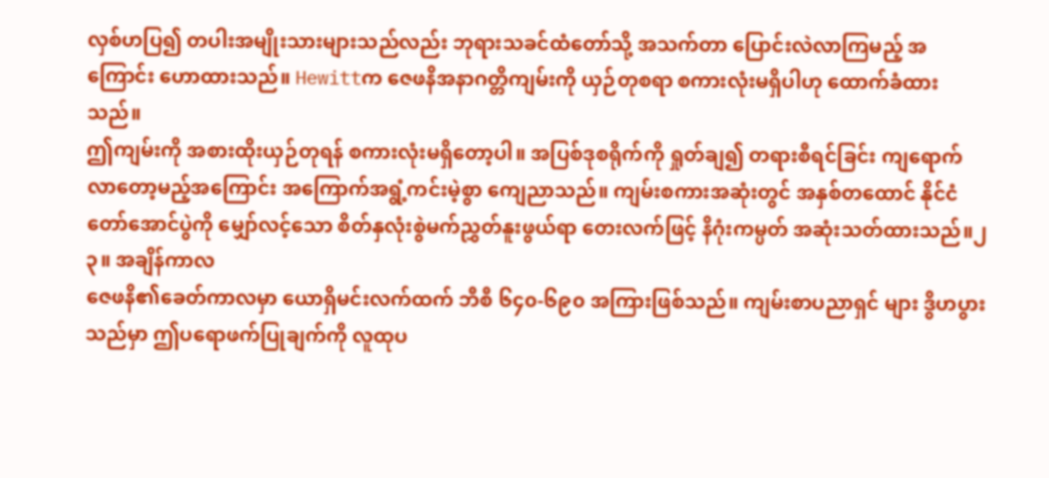လှစ်ဟပြ၍ တပါးအမျိုးသားများသည်လည်း ဘုရားသခင်ထံတော်သို့ အသက်တာ ပြောင်းလဲလာကြမည့် အကြောင်း ဟောထားသည်။ Hewittက ဇေဖနိအနာဂတ္တိကျမ်းကို ယှဉ်တုစရာ စကားလုံးမရှိပါဟု ထောက်ခံထားသည်။
ဤကျမ်းကို အစားထိုးယှဉ်တုရန် စကားလုံးမရှိတော့ပါ။ အပြစ်ဒုစရိုက်ကို ရှုတ်ချ၍ တရားစီရင်ခြင်း ကျရောက်လာတော့မည့်အကြောင်း အကြောက်အရွံ့ကင်းမဲ့စွာ ကျေညာသည်။ ကျမ်းစကားအဆုံးတွင် အနှစ်တထောင် နိုင်ငံတော်အောင်ပွဲကို မျှော်လင့်သော စိတ်နှလုံးစွဲမက်ညွှတ်နူးဖွယ်ရာ တေးလက်ဖြင့် နိဂုံးကမ္ပတ် အဆုံးသတ်ထားသည်။၂
၃။ အချိန်ကာလ
ဇေဖနိ၏ခေတ်ကာလမှာ ယောရှိမင်းလက်ထက် ဘီစီ ၆၄၀-၆၉၀ အကြားဖြစ်သည်။ ကျမ်းစာပညာရှင် များ ဒွိဟပွားသည်မှာ ဤပရောဖက်ပြုချက်ကို လူထုပ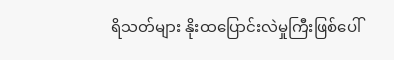ရိသတ်များ နိုးထပြောင်းလဲမှုကြီးဖြစ်ပေါ်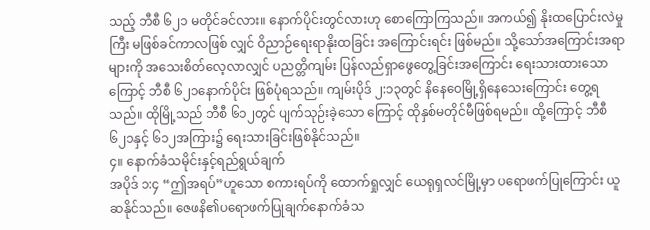သည့် ဘီစီ ၆၂၁ မတိုင်ခင်လား။ နောက်ပိုင်းတွင်လားဟု စောကြောကြသည်။ အကယ်၍ နိုးထပြောင်းလဲမှုကြီး မဖြစ်ခင်ကာလဖြစ် လျှင် ဝိညာဉ်ရေးရာနိုးထခြင်း အကြောင်းရင်း ဖြစ်မည်။ သို့သော်အကြောင်းအရာများကို အသေးစိတ်လေ့လာလျှင် ပညတ္တိကျမ်း ပြန်လည်ရှာဖွေတွေ့ခြင်းအကြောင်း ရေးသားထားသောကြောင့် ဘီစီ ၆၂၁နောက်ပိုင်း ဖြစ်ပုံရသည်။ ကျမ်းပိုဒ် ၂:၁၃တွင် နိနေဝေမြို့ရှိနေသေးကြောင်း တွေ့ရသည်။ ထိုမြို့သည် ဘီစီ ၆၁၂တွင် ပျက်သုဉ်းခဲ့သော ကြောင့် ထိုနှစ်မတိုင်မီဖြစ်ရမည်။ ထို့ကြောင့် ဘီစီ ၆၂၁နှင့် ၆၁၂အကြား၌ ရေးသားခြင်းဖြစ်နိုင်သည်။
၄။ နောက်ခံသမိုင်းနှင့်ရည်ရွယ်ချက်
အပိုဒ် ၁:၄ “ဤအရပ်”ဟူသော စကားရပ်ကို ထောက်ရှုလျှင် ယေရုရှလင်မြို့မှာ ပရောဖက်ပြုကြောင်း ယူဆနိုင်သည်။ ဇေဖနိ၏ပရောဖက်ပြုချက်နောက်ခံသ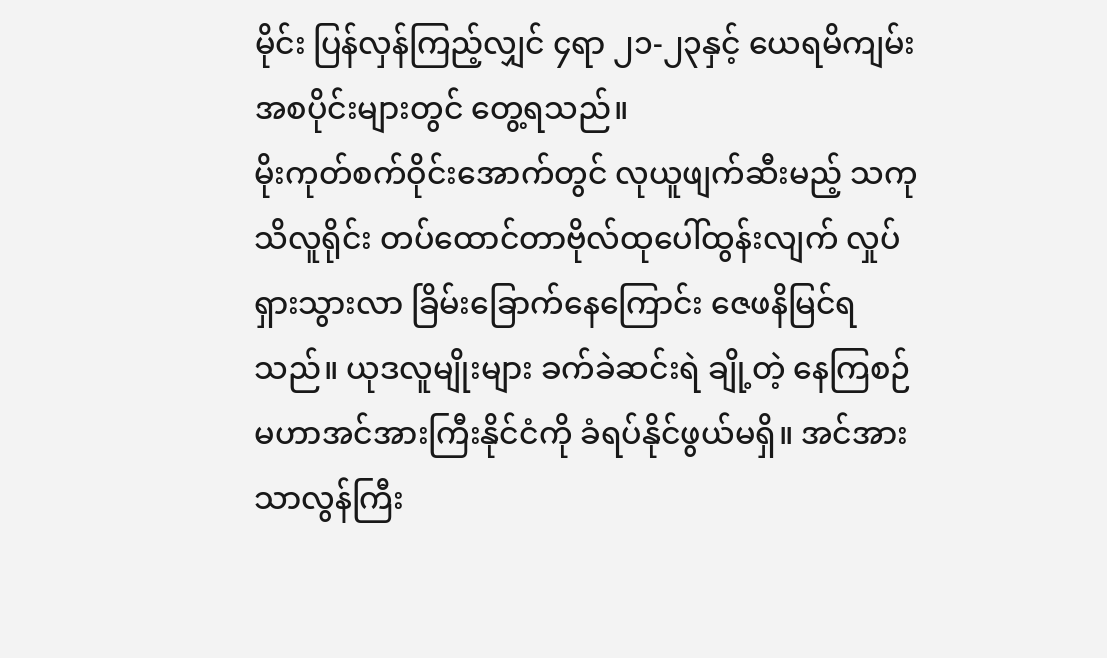မိုင်း ပြန်လှန်ကြည့်လျှင် ၄ရာ ၂၁-၂၃နှင့် ယေရမိကျမ်း အစပိုင်းများတွင် တွေ့ရသည်။
မိုးကုတ်စက်ဝိုင်းအောက်တွင် လုယူဖျက်ဆီးမည့် သကုသိလူရိုင်း တပ်ထောင်တာဗိုလ်ထုပေါ်ထွန်းလျက် လှုပ်ရှားသွားလာ ခြိမ်းခြောက်နေကြောင်း ဇေဖနိမြင်ရသည်။ ယုဒလူမျိုးများ ခက်ခဲဆင်းရဲ ချို့တဲ့ နေကြစဉ် မဟာအင်အားကြီးနိုင်ငံကို ခံရပ်နိုင်ဖွယ်မရှိ။ အင်အားသာလွန်ကြီး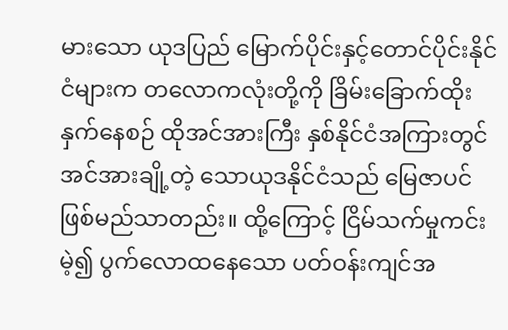မားသော ယုဒပြည် မြောက်ပိုင်းနှင့်တောင်ပိုင်းနိုင်ငံများက တလောကလုံးတို့ကို ခြိမ်းခြောက်ထိုးနှက်နေစဉ် ထိုအင်အားကြီး နှစ်နိုင်ငံအကြားတွင် အင်အားချို့တဲ့ သောယုဒနိုင်ငံသည် မြေဇာပင် ဖြစ်မည်သာတည်း။ ထို့ကြောင့် ငြိမ်သက်မှုကင်းမဲ့၍ ပွက်လောထနေသော ပတ်ဝန်းကျင်အ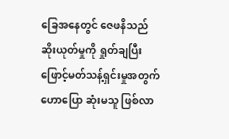ခြေအနေတွင် ဇေဖနိသည် ဆိုးယုတ်မှုကို ရှုတ်ချပြီး ဖြောင့်မတ်သန့်ရှင်းမှုအတွက် ဟောပြော ဆုံးမသူ ဖြစ်လာ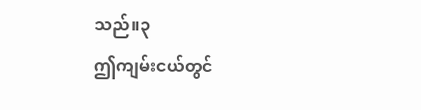သည်။၃
ဤကျမ်းငယ်တွင်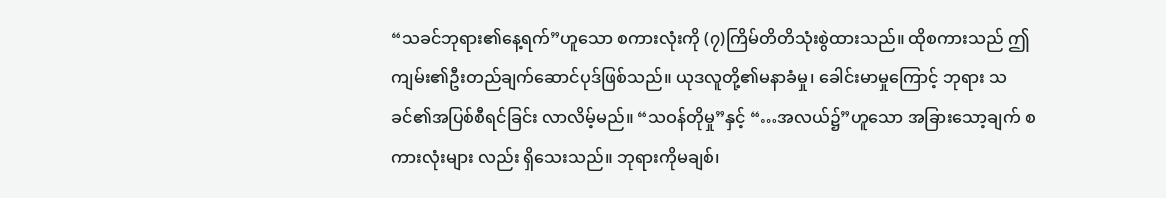“သခင်ဘုရား၏နေ့ရက်”ဟူသော စကားလုံးကို (၇)ကြိမ်တိတိသုံးစွဲထားသည်။ ထိုစကားသည် ဤကျမ်း၏ဦးတည်ချက်ဆောင်ပုဒ်ဖြစ်သည်။ ယုဒလူတို့၏မနာခံမှု၊ ခေါင်းမာမှုကြောင့် ဘုရား သခင်၏အပြစ်စီရင်ခြင်း လာလိမ့်မည်။ “သဝန်တိုမှု”နှင့် “…အလယ်၌”ဟူသော အခြားသော့ချက် စကားလုံးများ လည်း ရှိသေးသည်။ ဘုရားကိုမချစ်၊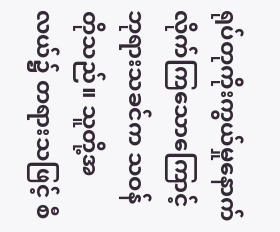ရုပ်တုကိုးကွယ်မှုနောက်လိုက်ကြသောကြောင့် ဘုရားသခင်က သဝန်တိုသည်။ သူတို့အလယ်၌ တရားသဖြင့် စီ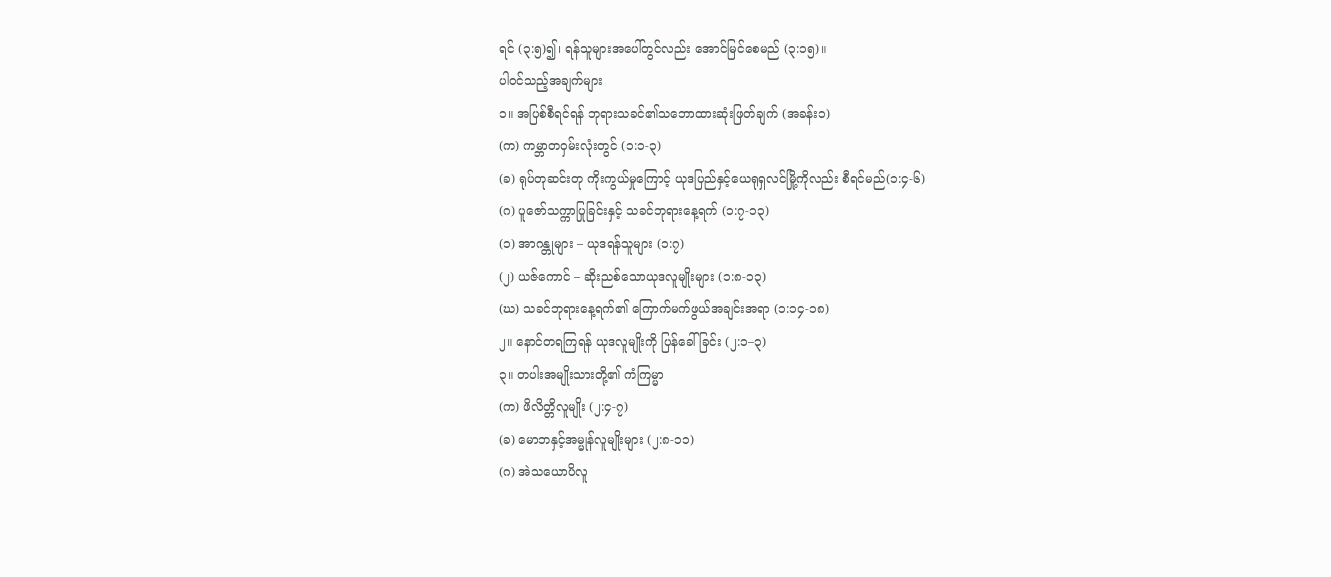ရင် (၃:၅)၍၊ ရန်သူများအပေါ်တွင်လည်း အောင်မြင်စေမည် (၃:၁၅)။
ပါဝင်သည့်အချက်များ
၁။ အပြစ်စီရင်ရန် ဘုရားသခင်၏သဘောထားဆုံးဖြတ်ချက် (အခန်း၁)
(က) ကမ္ဘာတဝှမ်းလုံးတွင် (၁:၁-၃)
(ခ) ရုပ်တုဆင်းတု ကိုးကွယ်မှုကြောင့် ယုဒပြည်နှင့်ယေရုရှလင်မြို့ကိုလည်း စီရင်မည်(၁:၄-၆)
(ဂ) ပူဇော်သက္ကာပြုခြင်းနှင့် သခင်ဘုရားနေ့ရက် (၁:၇-၁၃)
(၁) အာဂန္တုများ – ယုဒရန်သူများ (၁:၇)
(၂) ယဇ်ကောင် – ဆိုးညစ်သောယုဒလူမျိုးများ (၁:၈-၁၃)
(ဃ) သခင်ဘုရားနေ့ရက်၏ ကြောက်မက်ဖွယ်အချင်းအရာ (၁:၁၄-၁၈)
၂။ နောင်တရကြရန် ယုဒလူမျိုးကို ပြန်ခေါ်ခြင်း (၂:၁–၃)
၃။ တပါးအမျိုးသားတို့၏ ကံကြမ္မာ
(က) ဖိလိတ္တိလူမျိုး (၂:၄-၇)
(ခ) မောဘနှင့်အမ္မုန်လူမျိုးများ (၂:၈-၁၁)
(ဂ) အဲသယောပိလူ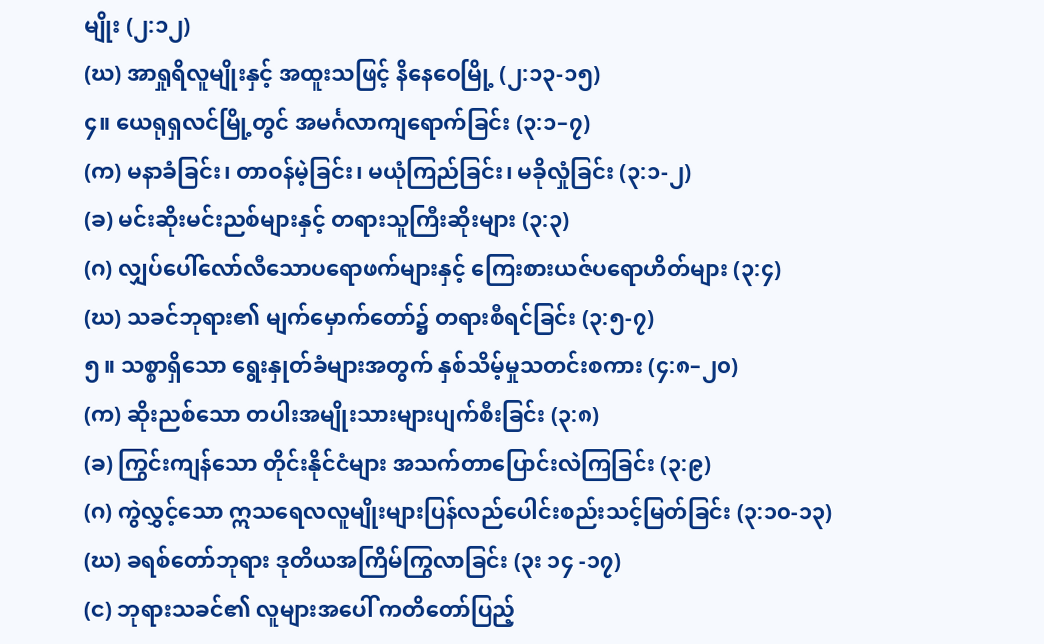မျိုး (၂:၁၂)
(ဃ) အာရှုရိလူမျိုးနှင့် အထူးသဖြင့် နိနေဝေမြို့ (၂:၁၃-၁၅)
၄။ ယေရုရှလင်မြို့တွင် အမင်္ဂလာကျရောက်ခြင်း (၃:၁–၇)
(က) မနာခံခြင်း၊ တာဝန်မဲ့ခြင်း၊ မယုံကြည်ခြင်း၊ မခိုလှုံခြင်း (၃:၁-၂)
(ခ) မင်းဆိုးမင်းညစ်များနှင့် တရားသူကြီးဆိုးများ (၃:၃)
(ဂ) လျှပ်ပေါ်လော်လီသောပရောဖက်များနှင့် ကြေးစားယဇ်ပရောဟိတ်များ (၃:၄)
(ဃ) သခင်ဘုရား၏ မျက်မှောက်တော်၌ တရားစီရင်ခြင်း (၃:၅-၇)
၅။ သစ္စာရှိသော ရွေးနှုတ်ခံများအတွက် နှစ်သိမ့်မှုသတင်းစကား (၄:၈–၂၀)
(က) ဆိုးညစ်သော တပါးအမျိုးသားများပျက်စီးခြင်း (၃:၈)
(ခ) ကြွင်းကျန်သော တိုင်းနိုင်ငံများ အသက်တာပြောင်းလဲကြခြင်း (၃:၉)
(ဂ) ကွဲလွှင့်သော ဣသရေလလူမျိုးများပြန်လည်ပေါင်းစည်းသင့်မြတ်ခြင်း (၃:၁၀-၁၃)
(ဃ) ခရစ်တော်ဘုရား ဒုတိယအကြိမ်ကြွလာခြင်း (၃း ၁၄ -၁၇)
(င) ဘုရားသခင်၏ လူများအပေါ် ကတိတော်ပြည့်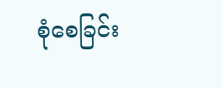စုံစေခြင်း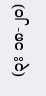(၃း ၁၈-၂၀)